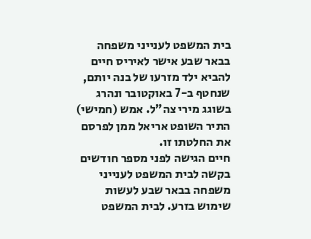בית המשפט לענייני משפחה בבאר שבע אישר לאיריס חיים להביא ילד מזרעו של בנה יותם, שנחטף ב-7 באוקטובר ונהרג בשוגג מירי צה"ל. אמש (חמישי) התיר השופט אריאל ממן לפרסם את החלטתו זו.
חיים הגישה לפני מספר חודשים בקשה לבית המשפט לענייני משפחה בבאר שבע לעשות שימוש בזרע. לבית המשפט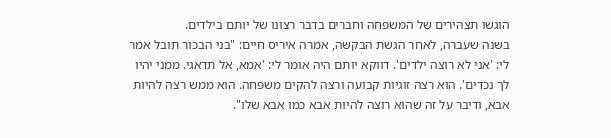הוגשו תצהירים של המשפחה וחברים בדבר רצונו של יותם בילדים.
בשנה שעברה, לאחר הגשת הבקשה, אמרה איריס חיים: "בני הבכור תובל אמר לי: 'אני לא רוצה ילדים'. דווקא יותם היה אומר לי: 'אמא, אל תדאגי. ממני יהיו לך נכדים'. הוא רצה זוגיות קבועה ורצה להקים משפחה. הוא ממש רצה להיות אבא, ודיבר על זה שהוא רוצה להיות אבא כמו אבא שלו".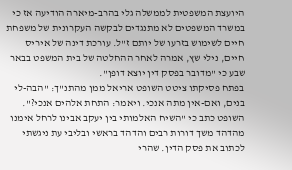היועצת המשפטית לממשלה גלי בהרב-מיארה הודיעה אז כי במשרד המשפטים לא מתנגדים לבקשה העקרונית של משפחת חיים לשימוש בזרעו של יותם ז"ל. עורכת דינה של איריס חיים, נילי שץ, אמרה לאחר ההחלטה של בית המשפט בבאר שבע כי "מדובר בפסק דין יוצא דופן".
בפתח פסיקתו ציטט השופט אריאל ממן מהתנ"ך: "הבה-לי בנים, ואם-אין מתה אנכי. ויאמר: התחת אלהים אנכי?". השופט כתב כי "השיח האלמותי בין יעקב אבינו לרחל אימנו מהדהד משך דורות רבים והדהד בראשי ובליבי עת ניגשתי לכתוב את פסק הדין. שהרי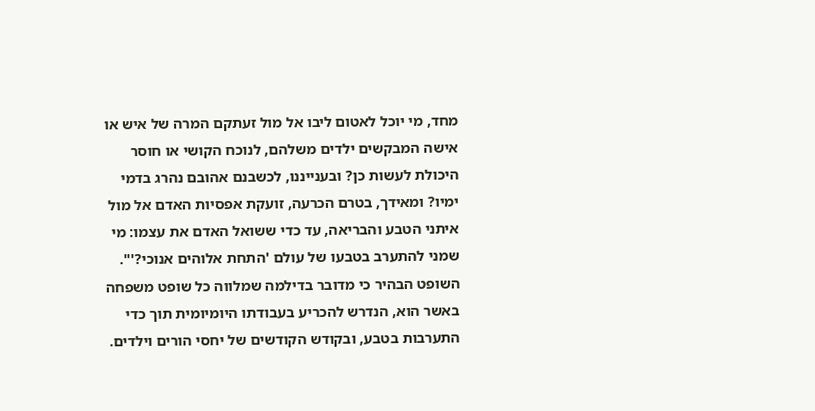מחד, מי יוכל לאטום ליבו אל מול זעתקם המרה של איש או אישה המבקשים ילדים משלהם, לנוכח הקושי או חוסר היכולת לעשות כן? ובענייננו, לכשבנם אהובם נהרג בדמי ימיו? ומאידך, בטרם הכרעה, זועקת אפסיות האדם אל מול איתני הטבע והבריאה, עד כדי ששואל האדם את עצמו: מי שמני להתערב בטבעו של עולם 'התחת אלוהים אנוכי?'".
השופט הבהיר כי מדובר בדילמה שמלווה כל שופט משפחה באשר הוא, הנדרש להכריע בעבודתו היומיומית תוך כדי התערבות בטבע, ובקודש הקודשים של יחסי הורים וילדים.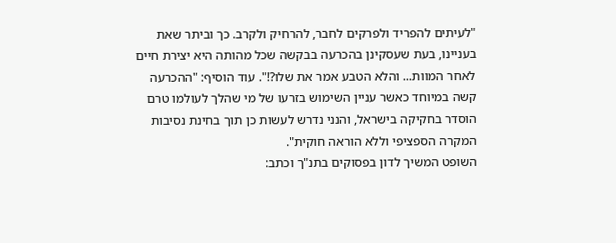"לעיתים להפריד ולפרקים לחבר, להרחיק ולקרב. כך וביתר שאת בעניינו, בעת שעסקינן בהכרעה בבקשה שכל מהותה היא יצירת חיים לאחר המוות... והלא הטבע אמר את שלו?!". עוד הוסיף: "ההכרעה קשה במיוחד כאשר עניין השימוש בזרעו של מי שהלך לעולמו טרם הוסדר בחקיקה בישראל, והנני נדרש לעשות כן תוך בחינת נסיבות המקרה הספציפי וללא הוראה חוקית".
השופט המשיך לדון בפסוקים בתנ"ך וכתב: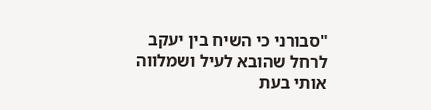"סבורני כי השיח בין יעקב לרחל שהובא לעיל ושמלווה אותי בעת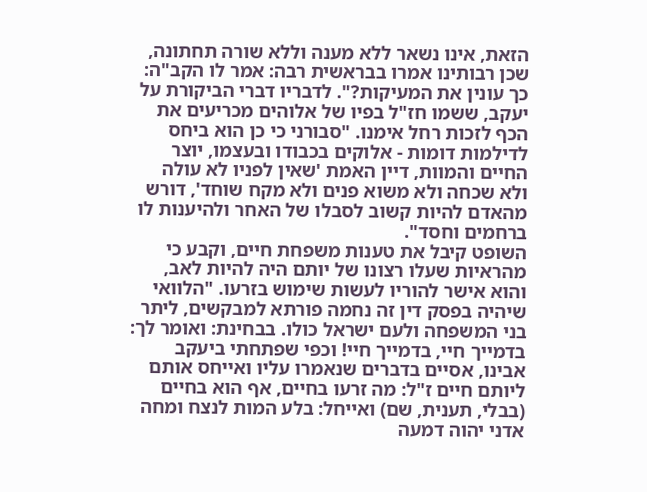הזאת, אינו נשאר ללא מענה וללא שורה תחתונה, שכן רבותינו אמרו בבראשית רבה: אמר לו הקב"ה: כך עונין את המעיקות?". לדבריו דברי הביקורת על יעקב, ששמו חז"ל בפיו של אלוהים מכריעים את הכף לזכות רחל אימנו. "סבורני כי כן הוא ביחס לדילמות דומות - אלוקים בכבודו ובעצמו, יוצר החיים והמוות, דיין האמת 'שאין לפניו לא עולה ולא שכחה ולא משוא פנים ולא מקח שוחד', דורש מהאדם להיות קשוב לסבלו של האחר ולהיענות לו ברחמים וחסד".
השופט קיבל את טענות משפחת חיים, וקבע כי מהראיות שעלו רצונו של יותם היה להיות לאב, והוא אישר להוריו לעשות שימוש בזרעו. "הלוואי שיהיה בפסק דין זה נחמה פורתא למבקשים, ליתר בני המשפחה ולעם ישראל כולו. בבחינת: ואומר לך: בדמייך חיי, בדמייך חיי! וכפי שפתחתי ביעקב אבינו, אסיים בדברים שנאמרו עליו ואייחס אותם ליותם חיים ז"ל: מה זרעו בחיים, אף הוא בחיים (בבלי, תענית, שם) ואייחל: בלע המות לנצח ומחה אדני יהוה דמעה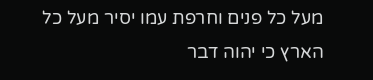מעל כל פנים וחרפת עמו יסיר מעל כל הארץ כי יהוה דבר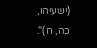(ישעיהו, כה, ח)".